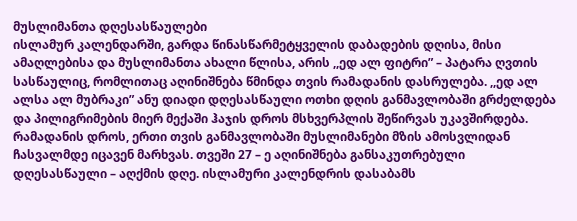მუსლიმანთა დღესასწაულები
ისლამურ კალენდარში, გარდა წინასწარმეტყველის დაბადების დღისა, მისი ამაღლებისა და მუსლიმანთა ახალი წლისა, არის ,,ედ ალ ფიტრი” – პატარა ღვთის სასწაულიც, რომლითაც აღინიშნება წმინდა თვის რამადანის დასრულება. ,,ედ ალ ალსა ალ მუბრაკი” ანუ დიადი დღესასწაული ოთხი დღის განმავლობაში გრძელდება და პილიგრიმების მიერ მექაში ჰაჯის დროს მსხვერპლის შეწირვას უკავშირდება.
რამადანის დროს, ერთი თვის განმავლობაში მუსლიმანები მზის ამოსვლიდან ჩასვალმდე იცავენ მარხვას. თვეში 27 – ე აღინიშნება განსაკუთრებული დღესასწაული – აღქმის დღე. ისლამური კალენდრის დასაბამს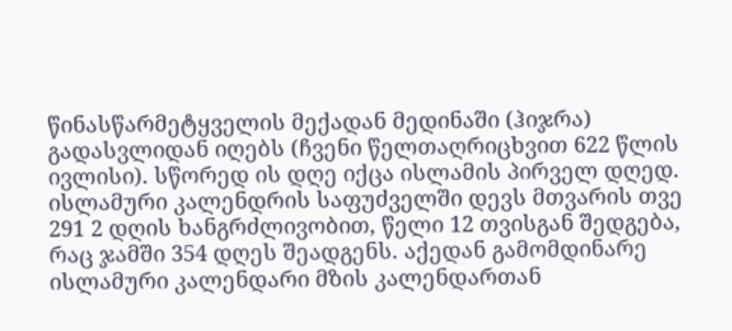წინასწარმეტყველის მექადან მედინაში (ჰიჯრა) გადასვლიდან იღებს (ჩვენი წელთაღრიცხვით 622 წლის ივლისი). სწორედ ის დღე იქცა ისლამის პირველ დღედ. ისლამური კალენდრის საფუძველში დევს მთვარის თვე 291 2 დღის ხანგრძლივობით, წელი 12 თვისგან შედგება, რაც ჯამში 354 დღეს შეადგენს. აქედან გამომდინარე ისლამური კალენდარი მზის კალენდართან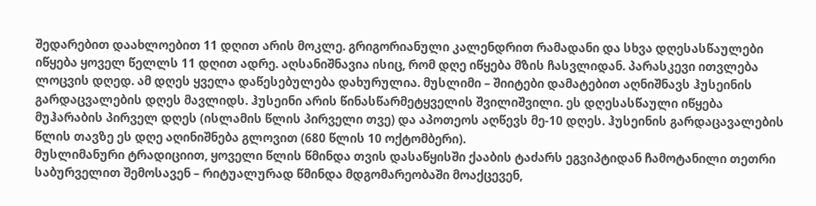შედარებით დაახლოებით 11 დღით არის მოკლე. გრიგორიანული კალენდრით რამადანი და სხვა დღესასწაულები იწყება ყოველ წელლს 11 დღით ადრე. აღსანიშნავია ისიც, რომ დღე იწყება მზის ჩასვლიდან. პარასკევი ითვლება ლოცვის დღედ. ამ დღეს ყველა დაწესებულება დახურულია. მუსლიმი – შიიტები დამატებით აღნიშნავს ჰუსეინის გარდაცვალების დღეს მავლიდს. ჰუსეინი არის წინასწარმეტყველის შვილიშვილი. ეს დღესასწაული იწყება მუჰარაბის პირველ დღეს (ისლამის წლის პირველი თვე) და აპოთეოს აღწევს მე-10 დღეს. ჰუსეინის გარდაცავალების წლის თავზე ეს დღე აღინიშნება გლოვით (680 წლის 10 ოქტომბერი).
მუსლიმანური ტრადიციით, ყოველი წლის წმინდა თვის დასაწყისში ქააბის ტაძარს ეგვიპტიდან ჩამოტანილი თეთრი საბურველით შემოსავენ – რიტუალურად წმინდა მდგომარეობაში მოაქცევენ,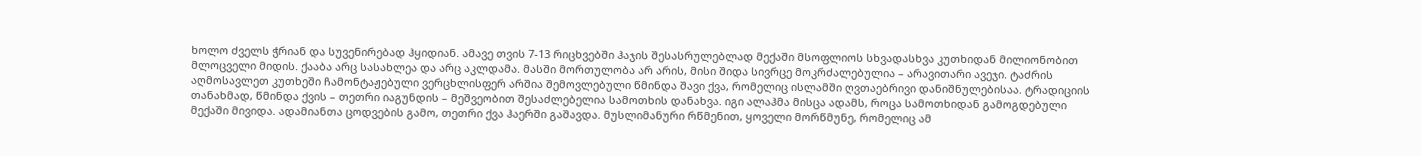ხოლო ძველს ჭრიან და სუვენირებად ჰყიდიან. ამავე თვის 7-13 რიცხვებში ჰაჯის შესასრულებლად მექაში მსოფლიოს სხვადასხვა კუთხიდან მილიონობით მლოცველი მიდის. ქააბა არც სასახლეა და არც აკლდამა. მასში მორთულობა არ არის, მისი შიდა სივრცე მოკრძალებულია – არავითარი ავეჯი. ტაძრის აღმოსავლეთ კუთხეში ჩამონტაჟებული ვერცხლისფერ არშია შემოვლებული წმინდა შავი ქვა, რომელიც ისლამში ღვთაებრივი დანიშნულებისაა. ტრადიციის თანახმად, წმინდა ქვის – თეთრი იაგუნდის – მეშვეობით შესაძლებელია სამოთხის დანახვა. იგი ალაჰმა მისცა ადამს, როცა სამოთხიდან გამოგდებული მექაში მივიდა. ადამიანთა ცოდვების გამო, თეთრი ქვა ჰაერში გაშავდა. მუსლიმანური რწმენით, ყოველი მორწმუნე, რომელიც ამ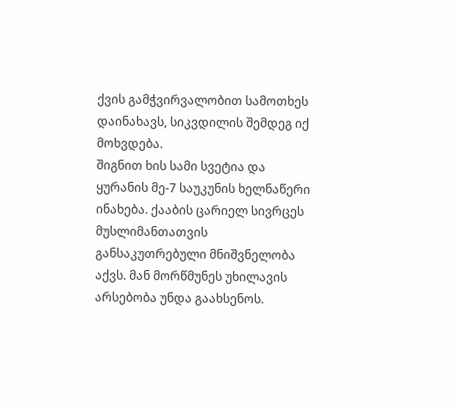ქვის გამჭვირვალობით სამოთხეს დაინახავს, სიკვდილის შემდეგ იქ მოხვდება.
შიგნით ხის სამი სვეტია და ყურანის მე-7 საუკუნის ხელნაწერი ინახება. ქააბის ცარიელ სივრცეს მუსლიმანთათვის განსაკუთრებული მნიშვნელობა აქვს. მან მორწმუნეს უხილავის არსებობა უნდა გაახსენოს.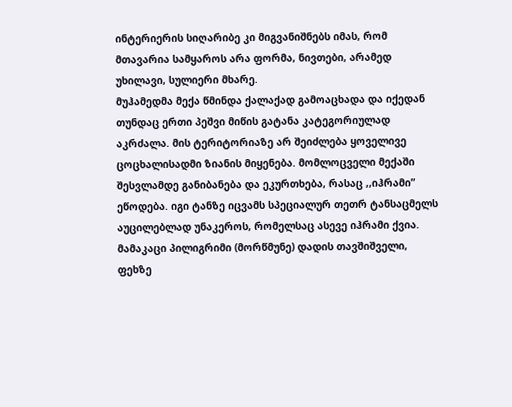ინტერიერის სიღარიბე კი მიგვანიშნებს იმას, რომ მთავარია სამყაროს არა ფორმა, ნივთები, არამედ უხილავი, სულიერი მხარე.
მუჰამედმა მექა წმინდა ქალაქად გამოაცხადა და იქედან თუნდაც ერთი პეშვი მიწის გატანა კატეგორიულად აკრძალა. მის ტერიტორიაზე არ შეიძლება ყოველივე ცოცხალისადმი ზიანის მიყენება. მომლოცველი მექაში შესვლამდე განიბანება და ეკურთხება, რასაც ,,იჰრამი” ეწოდება. იგი ტანზე იცვამს სპეციალურ თეთრ ტანსაცმელს აუცილებლად უნაკეროს, რომელსაც ასევე იჰრამი ქვია. მამაკაცი პილიგრიმი (მორწმუნე) დადის თავშიშველი, ფეხზე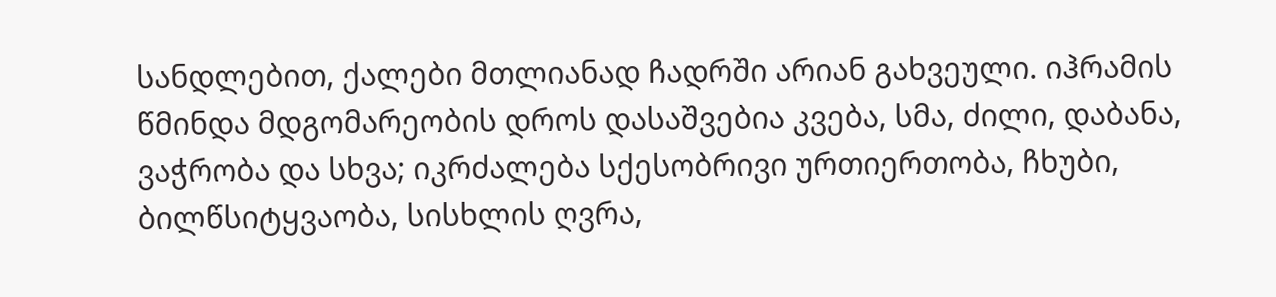სანდლებით, ქალები მთლიანად ჩადრში არიან გახვეული. იჰრამის წმინდა მდგომარეობის დროს დასაშვებია კვება, სმა, ძილი, დაბანა, ვაჭრობა და სხვა; იკრძალება სქესობრივი ურთიერთობა, ჩხუბი, ბილწსიტყვაობა, სისხლის ღვრა,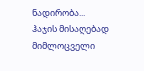ნადირობა...
ჰაჯის მისაღებად მიმლოცველი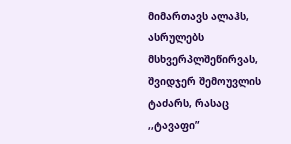მიმართავს ალაჰს, ასრულებს მსხვერპლშეწირვას, შვიდჯერ შემოუვლის ტაძარს, რასაც ,,ტავაფი”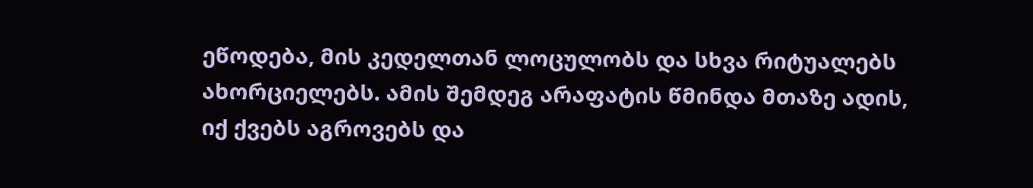ეწოდება, მის კედელთან ლოცულობს და სხვა რიტუალებს ახორციელებს. ამის შემდეგ არაფატის წმინდა მთაზე ადის, იქ ქვებს აგროვებს და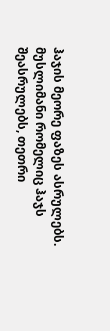ჰაჯის მეორე ფაზეს ასრულებს.
მუსლიმანი რომელიც ჰაჯს შეასრულებს, თეთრი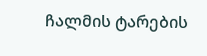ჩალმის ტარების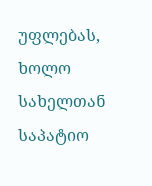უფლებას, ხოლო სახელთან საპატიო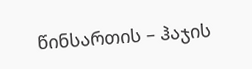წინსართის – ჰაჯის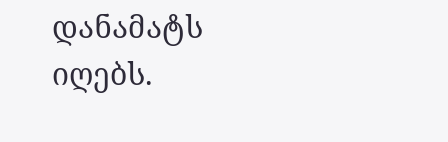დანამატს იღებს.